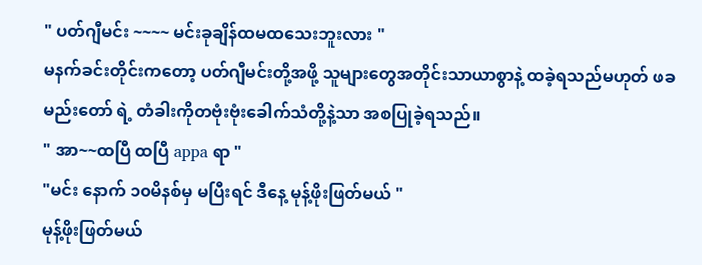" ပတ်ဂျီမင်း ~~~~ မင်းခုချိန်ထမထသေးဘူးလား "
မနက်ခင်းတိုင်းကတော့ ပတ်ဂျီမင်းတို့အဖို့ သူများတွေအတိုင်းသာယာစွာနဲ့ ထခဲ့ရသည်မဟုတ် ဖခမည်းတော် ရဲ့ တံခါးကိုတဗုံးဗုံးခေါက်သံတို့နဲ့သာ အစပြုခဲ့ရသည်။
" အာ~~ထပြီ ထပြီ appa ရာ "
"မင်း နောက် ၁၀မိနစ်မှ မပြီးရင် ဒီနေ့ မုန့်ဖိုးဖြတ်မယ် "
မုန့်ဖိုးဖြတ်မယ်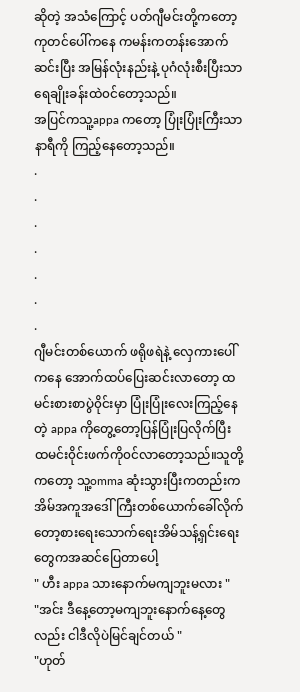ဆိုတဲ့ အသံကြောင့် ပတ်ဂျီမင်းတို့ကတော့ ကုတင်ပေါ်ကနေ ကမန်းကတန်းအောက်ဆင်းပြီး အမြန်လုံးနည်းနဲ့ ပုဂံလုံးစီးပြီးသာ ရေချိုးခန်းထဲ၀င်တော့သည်။
အပြင်ကသူ့appa ကတော့ ပြုံးပြုံးကြီးသာ နာရီကို ကြည့်နေတော့သည်။
.
.
.
.
.
.
.
ဂျီမင်းတစ်ယောက် ဖရိုဖရဲနဲ့ လှေကားပေါ်ကနေ အောက်ထပ်ပြေးဆင်းလာတော့ ထမင်းစားစာပွဲ၀ိုင်းမှာ ပြုံးပြုံးလေးကြည့်နေတဲ့ appa ကိုတွေ့တော့ပြန်ပြုံးပြလိုက်ပြီး ထမင်း၀ိုင်းဖက်ကို၀င်လာတော့သည်။သူတို့ကတော့ သူ့omma ဆုံးသွားပြီးကတည်းက အိမ်အကူအဒေါ်ကြီးတစ်ယောက်ခေါ်လိုက်တော့စားရေးသောက်ရေးအိမ်သန့်ရှင်းရေးတွေကအဆင်ပြေတာပေါ့
" ဟီး appa သားနောက်မကျဘူးမလား "
"အင်း ဒီနေ့တော့မကျဘူးနောက်နေ့တွေလည်း ငါဒီလိုပဲမြင်ချင်တယ် "
"ဟုတ်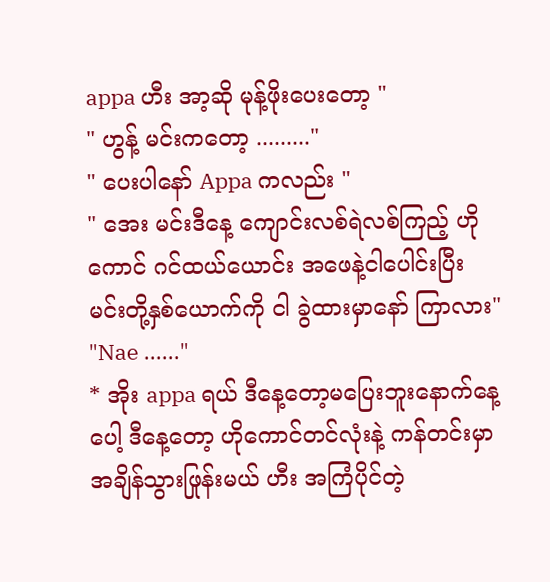appa ဟီး အာ့ဆို မုန့်ဖိုးပေးတော့ "
" ဟွန့် မင်းကတော့ ........."
" ပေးပါနော် Appa ကလည်း "
" အေး မင်းဒီနေ့ ကျောင်းလစ်ရဲလစ်ကြည့် ဟိုကောင် ဂင်ထယ်ယောင်း အဖေနဲ့ငါပေါင်းပြီး မင်းတို့နှစ်ယောက်ကို ငါ ခွဲထားမှာနော် ကြာလား"
"Nae ......"
* အိုး appa ရယ် ဒီနေ့တော့မပြေးဘူးနောက်နေ့ပေါ့ ဒီနေ့တော့ ဟိုကောင်တင်လုံးနဲ့ ကန်တင်းမှာ အချိန်သွားဖြုန်းမယ် ဟီး အကြံပိုင်တဲ့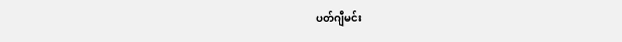ပတ်ဂျီမင်း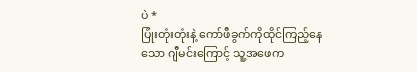ပဲ *
ပြုံးတုံးတုံးနဲ့ ကော်ဖီခွက်ကိုထိုင်ကြည့်နေသော ဂျီမင်းကြောင့် သူ့အဖေက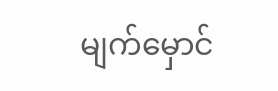မျက်မှောင်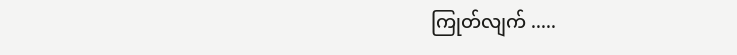ကြုတ်လျက် .....